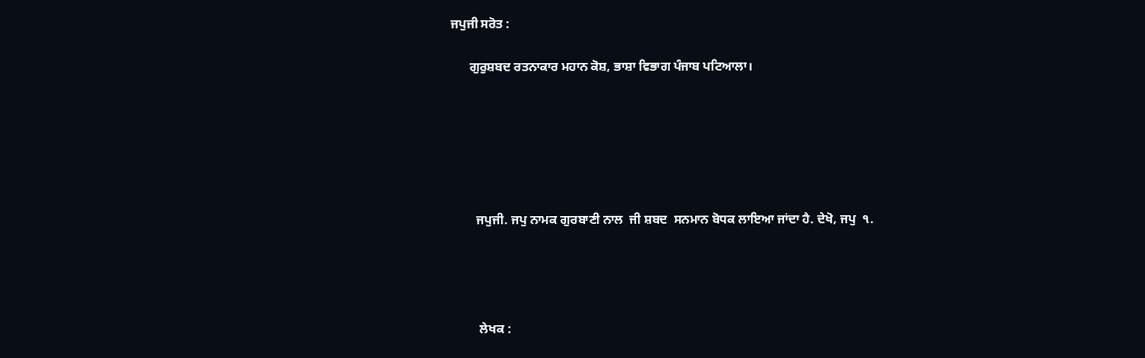ਜਪੁਜੀ ਸਰੋਤ :

      ਗੁਰੁਸ਼ਬਦ ਰਤਨਾਕਾਰ ਮਹਾਨ ਕੋਸ਼, ਭਾਸ਼ਾ ਵਿਭਾਗ ਪੰਜਾਬ ਪਟਿਆਲਾ।






        ਜਪੁਜੀ. ਜਪੁ ਨਾਮਕ ਗੁਰਬਾਣੀ ਨਾਲ  ਜੀ ਸ਼ਬਦ  ਸਨਮਾਨ ਬੋਧਕ ਲਾਇਆ ਜਾਂਦਾ ਹੈ. ਦੇਖੋ, ਜਪੁ  ੧.




         ਲੇਖਕ :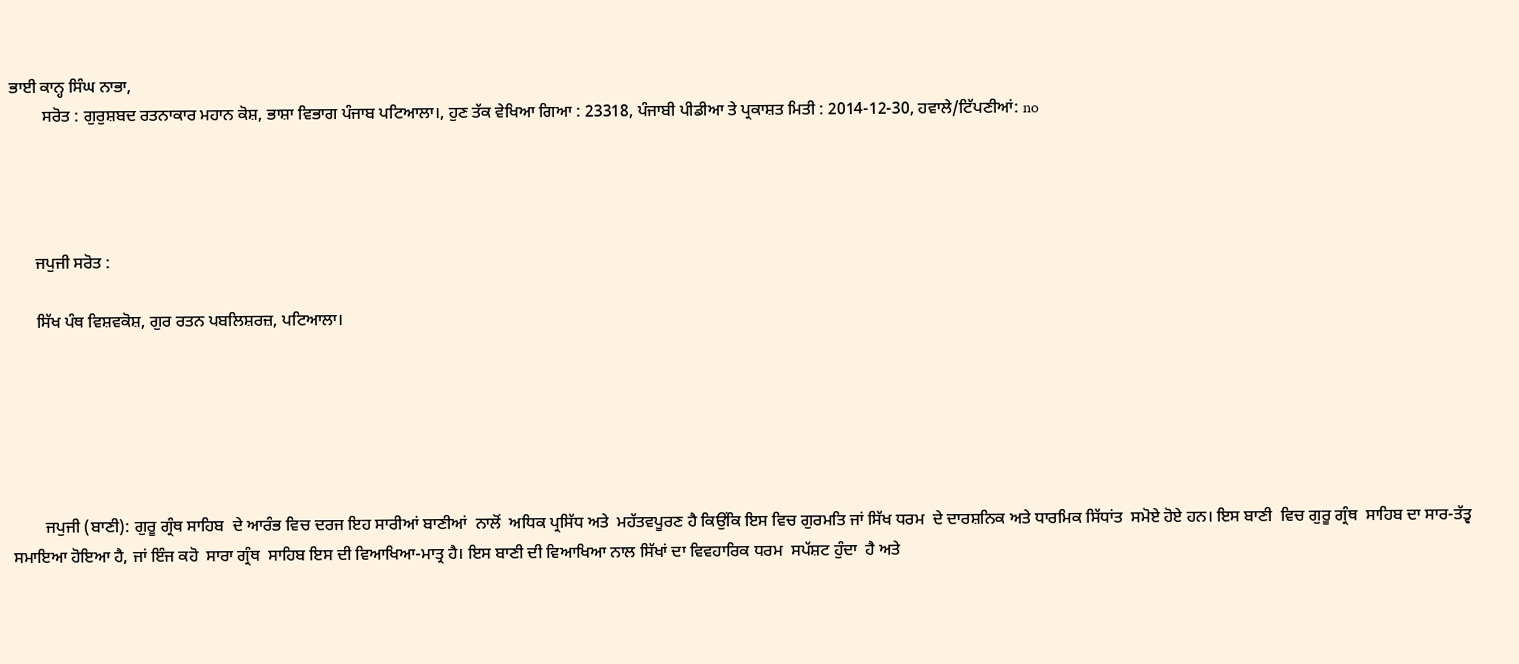ਭਾਈ ਕਾਨ੍ਹ ਸਿੰਘ ਨਾਭਾ,
        ਸਰੋਤ : ਗੁਰੁਸ਼ਬਦ ਰਤਨਾਕਾਰ ਮਹਾਨ ਕੋਸ਼, ਭਾਸ਼ਾ ਵਿਭਾਗ ਪੰਜਾਬ ਪਟਿਆਲਾ।, ਹੁਣ ਤੱਕ ਵੇਖਿਆ ਗਿਆ : 23318, ਪੰਜਾਬੀ ਪੀਡੀਆ ਤੇ ਪ੍ਰਕਾਸ਼ਤ ਮਿਤੀ : 2014-12-30, ਹਵਾਲੇ/ਟਿੱਪਣੀਆਂ: no




      ਜਪੁਜੀ ਸਰੋਤ :

      ਸਿੱਖ ਪੰਥ ਵਿਸ਼ਵਕੋਸ਼, ਗੁਰ ਰਤਨ ਪਬਲਿਸ਼ਰਜ਼, ਪਟਿਆਲਾ।






        ਜਪੁਜੀ (ਬਾਣੀ): ਗੁਰੂ ਗ੍ਰੰਥ ਸਾਹਿਬ  ਦੇ ਆਰੰਭ ਵਿਚ ਦਰਜ ਇਹ ਸਾਰੀਆਂ ਬਾਣੀਆਂ  ਨਾਲੋਂ  ਅਧਿਕ ਪ੍ਰਸਿੱਧ ਅਤੇ  ਮਹੱਤਵਪੂਰਣ ਹੈ ਕਿਉਂਕਿ ਇਸ ਵਿਚ ਗੁਰਮਤਿ ਜਾਂ ਸਿੱਖ ਧਰਮ  ਦੇ ਦਾਰਸ਼ਨਿਕ ਅਤੇ ਧਾਰਮਿਕ ਸਿੱਧਾਂਤ  ਸਮੋਏ ਹੋਏ ਹਨ। ਇਸ ਬਾਣੀ  ਵਿਚ ਗੁਰੂ ਗ੍ਰੰਥ  ਸਾਹਿਬ ਦਾ ਸਾਰ-ਤੱਤ੍ਵ ਸਮਾਇਆ ਹੋਇਆ ਹੈ, ਜਾਂ ਇੰਜ ਕਹੋ  ਸਾਰਾ ਗ੍ਰੰਥ  ਸਾਹਿਬ ਇਸ ਦੀ ਵਿਆਖਿਆ-ਮਾਤ੍ਰ ਹੈ। ਇਸ ਬਾਣੀ ਦੀ ਵਿਆਖਿਆ ਨਾਲ ਸਿੱਖਾਂ ਦਾ ਵਿਵਹਾਰਿਕ ਧਰਮ  ਸਪੱਸ਼ਟ ਹੁੰਦਾ  ਹੈ ਅਤੇ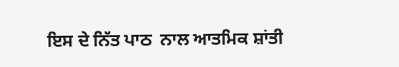ਇਸ ਦੇ ਨਿੱਤ ਪਾਠ  ਨਾਲ ਆਤਮਿਕ ਸ਼ਾਂਤੀ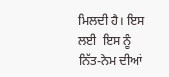ਮਿਲਦੀ ਹੈ। ਇਸ ਲਈ  ਇਸ ਨੂੰ ਨਿੱਤ-ਨੇਮ ਦੀਆਂ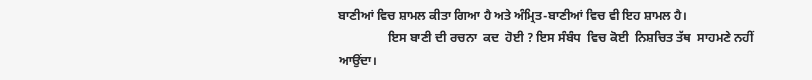ਬਾਣੀਆਂ ਵਿਚ ਸ਼ਾਮਲ ਕੀਤਾ ਗਿਆ ਹੈ ਅਤੇ ਅੰਮ੍ਰਿਤ-ਬਾਣੀਆਂ ਵਿਚ ਵੀ ਇਹ ਸ਼ਾਮਲ ਹੈ।
                ਇਸ ਬਾਣੀ ਦੀ ਰਚਨਾ  ਕਦ  ਹੋਈ ? ਇਸ ਸੰਬੰਧ  ਵਿਚ ਕੋਈ  ਨਿਸ਼ਚਿਤ ਤੱਥ  ਸਾਹਮਣੇ ਨਹੀਂ  ਆਉਂਦਾ।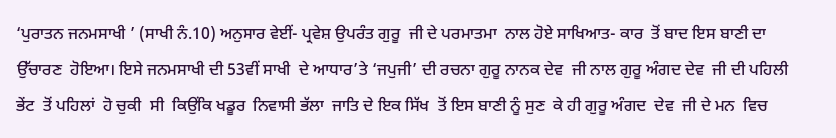‘ਪੁਰਾਤਨ ਜਨਮਸਾਖੀ ’ (ਸਾਖੀ ਨੰ.10) ਅਨੁਸਾਰ ਵੇਈਂ- ਪ੍ਰਵੇਸ਼ ਉਪਰੰਤ ਗੁਰੂ  ਜੀ ਦੇ ਪਰਮਾਤਮਾ  ਨਾਲ ਹੋਏ ਸਾਖਿਆਤ- ਕਾਰ  ਤੋਂ ਬਾਦ ਇਸ ਬਾਣੀ ਦਾ ਉੱਚਾਰਣ  ਹੋਇਆ। ਇਸੇ ਜਨਮਸਾਖੀ ਦੀ 53ਵੀਂ ਸਾਖੀ  ਦੇ ਆਧਾਰ’ਤੇ ‘ਜਪੁਜੀ’ ਦੀ ਰਚਨਾ ਗੁਰੂ ਨਾਨਕ ਦੇਵ  ਜੀ ਨਾਲ ਗੁਰੂ ਅੰਗਦ ਦੇਵ  ਜੀ ਦੀ ਪਹਿਲੀ ਭੇਂਟ  ਤੋਂ ਪਹਿਲਾਂ  ਹੋ ਚੁਕੀ  ਸੀ  ਕਿਉਂਕਿ ਖਡੂਰ  ਨਿਵਾਸੀ ਭੱਲਾ  ਜਾਤਿ ਦੇ ਇਕ ਸਿੱਖ  ਤੋਂ ਇਸ ਬਾਣੀ ਨੂੰ ਸੁਣ  ਕੇ ਹੀ ਗੁਰੂ ਅੰਗਦ  ਦੇਵ  ਜੀ ਦੇ ਮਨ  ਵਿਚ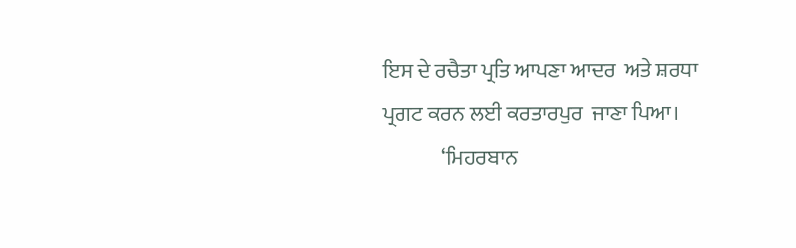ਇਸ ਦੇ ਰਚੈਤਾ ਪ੍ਰਤਿ ਆਪਣਾ ਆਦਰ  ਅਤੇ ਸ਼ਰਧਾ  ਪ੍ਰਗਟ ਕਰਨ ਲਈ ਕਰਤਾਰਪੁਰ  ਜਾਣਾ ਪਿਆ।
              ‘ਮਿਹਰਬਾਨ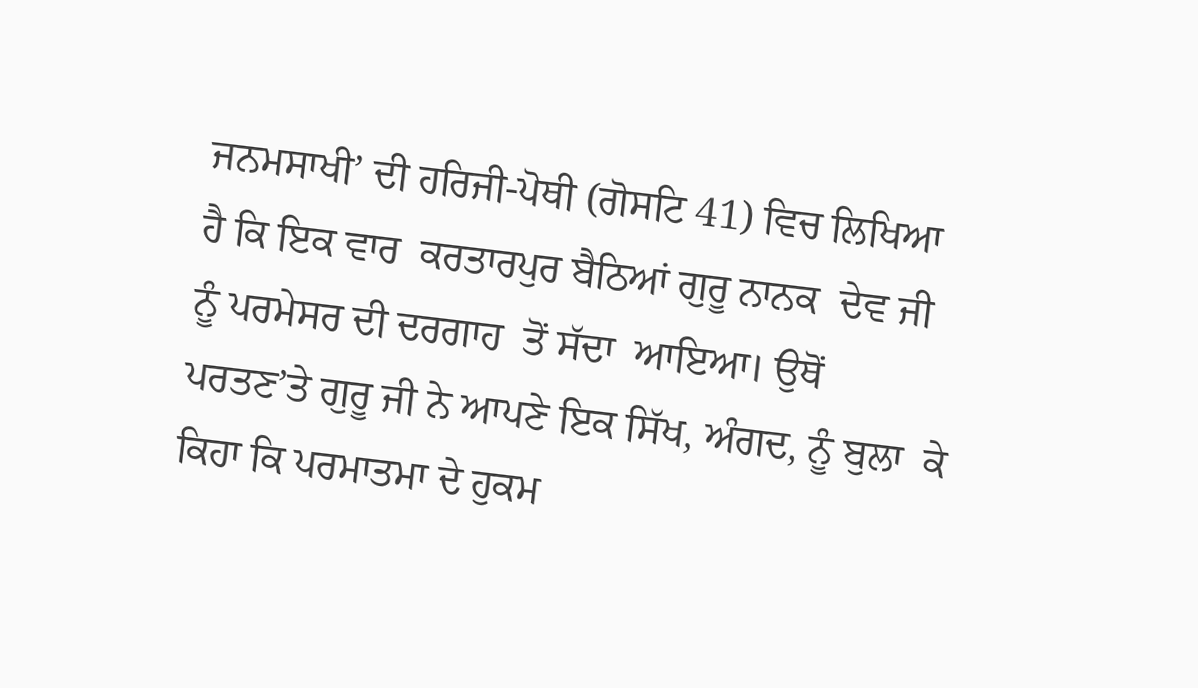ਜਨਮਸਾਖੀ’ ਦੀ ਹਰਿਜੀ-ਪੋਥੀ (ਗੋਸਟਿ 41) ਵਿਚ ਲਿਖਿਆ ਹੈ ਕਿ ਇਕ ਵਾਰ  ਕਰਤਾਰਪੁਰ ਬੈਠਿਆਂ ਗੁਰੂ ਨਾਨਕ  ਦੇਵ ਜੀ ਨੂੰ ਪਰਮੇਸਰ ਦੀ ਦਰਗਾਹ  ਤੋਂ ਸੱਦਾ  ਆਇਆ। ਉਥੋਂ  ਪਰਤਣ’ਤੇ ਗੁਰੂ ਜੀ ਨੇ ਆਪਣੇ ਇਕ ਸਿੱਖ, ਅੰਗਦ, ਨੂੰ ਬੁਲਾ  ਕੇ ਕਿਹਾ ਕਿ ਪਰਮਾਤਮਾ ਦੇ ਹੁਕਮ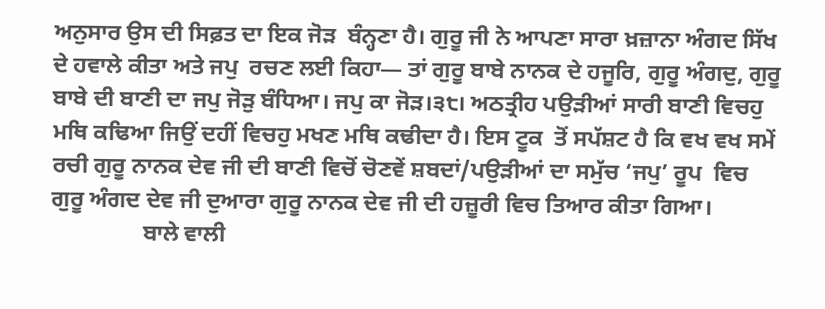ਅਨੁਸਾਰ ਉਸ ਦੀ ਸਿਫ਼ਤ ਦਾ ਇਕ ਜੋੜ  ਬੰਨ੍ਹਣਾ ਹੈ। ਗੁਰੂ ਜੀ ਨੇ ਆਪਣਾ ਸਾਰਾ ਖ਼ਜ਼ਾਨਾ ਅੰਗਦ ਸਿੱਖ ਦੇ ਹਵਾਲੇ ਕੀਤਾ ਅਤੇ ਜਪੁ  ਰਚਣ ਲਈ ਕਿਹਾ— ਤਾਂ ਗੁਰੂ ਬਾਬੇ ਨਾਨਕ ਦੇ ਹਜੂਰਿ, ਗੁਰੂ ਅੰਗਦੁ, ਗੁਰੂ ਬਾਬੇ ਦੀ ਬਾਣੀ ਦਾ ਜਪੁ ਜੋੜੁ ਬੰਧਿਆ। ਜਪੁ ਕਾ ਜੋੜ।੩੮। ਅਠਤ੍ਰੀਹ ਪਉੜੀਆਂ ਸਾਰੀ ਬਾਣੀ ਵਿਚਹੁ ਮਥਿ ਕਢਿਆ ਜਿਉਂ ਦਹੀਂ ਵਿਚਹੁ ਮਖਣ ਮਥਿ ਕਢੀਦਾ ਹੈ। ਇਸ ਟੂਕ  ਤੋਂ ਸਪੱਸ਼ਟ ਹੈ ਕਿ ਵਖ ਵਖ ਸਮੇਂ  ਰਚੀ ਗੁਰੂ ਨਾਨਕ ਦੇਵ ਜੀ ਦੀ ਬਾਣੀ ਵਿਚੋਂ ਚੋਣਵੇਂ ਸ਼ਬਦਾਂ/ਪਉੜੀਆਂ ਦਾ ਸਮੁੱਚ ‘ਜਪੁ’ ਰੂਪ  ਵਿਚ ਗੁਰੂ ਅੰਗਦ ਦੇਵ ਜੀ ਦੁਆਰਾ ਗੁਰੂ ਨਾਨਕ ਦੇਵ ਜੀ ਦੀ ਹਜ਼ੂਰੀ ਵਿਚ ਤਿਆਰ ਕੀਤਾ ਗਿਆ।
                ਬਾਲੇ ਵਾਲੀ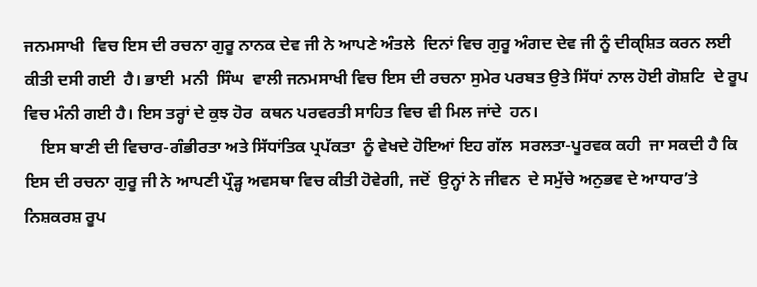ਜਨਮਸਾਖੀ  ਵਿਚ ਇਸ ਦੀ ਰਚਨਾ ਗੁਰੂ ਨਾਨਕ ਦੇਵ ਜੀ ਨੇ ਆਪਣੇ ਅੰਤਲੇ  ਦਿਨਾਂ ਵਿਚ ਗੁਰੂ ਅੰਗਦ ਦੇਵ ਜੀ ਨੂੰ ਦੀਕੑਸ਼ਿਤ ਕਰਨ ਲਈ ਕੀਤੀ ਦਸੀ ਗਈ  ਹੈ। ਭਾਈ  ਮਨੀ  ਸਿੰਘ  ਵਾਲੀ ਜਨਮਸਾਖੀ ਵਿਚ ਇਸ ਦੀ ਰਚਨਾ ਸੁਮੇਰ ਪਰਬਤ ਉਤੇ ਸਿੱਧਾਂ ਨਾਲ ਹੋਈ ਗੋਸ਼ਟਿ  ਦੇ ਰੂਪ ਵਿਚ ਮੰਨੀ ਗਈ ਹੈ। ਇਸ ਤਰ੍ਹਾਂ ਦੇ ਕੁਝ ਹੋਰ  ਕਥਨ ਪਰਵਰਤੀ ਸਾਹਿਤ ਵਿਚ ਵੀ ਮਿਲ ਜਾਂਦੇ  ਹਨ।
    ਇਸ ਬਾਣੀ ਦੀ ਵਿਚਾਰ-ਗੰਭੀਰਤਾ ਅਤੇ ਸਿੱਧਾਂਤਿਕ ਪ੍ਰਪੱਕਤਾ  ਨੂੰ ਵੇਖਦੇ ਹੋਇਆਂ ਇਹ ਗੱਲ  ਸਰਲਤਾ-ਪੂਰਵਕ ਕਹੀ  ਜਾ ਸਕਦੀ ਹੈ ਕਿ ਇਸ ਦੀ ਰਚਨਾ ਗੁਰੂ ਜੀ ਨੇ ਆਪਣੀ ਪ੍ਰੌੜ੍ਹ ਅਵਸਥਾ ਵਿਚ ਕੀਤੀ ਹੋਵੇਗੀ, ਜਦੋਂ  ਉਨ੍ਹਾਂ ਨੇ ਜੀਵਨ  ਦੇ ਸਮੁੱਚੇ ਅਨੁਭਵ ਦੇ ਆਧਾਰ’ਤੇ ਨਿਸ਼ਕਰਸ਼ ਰੂਪ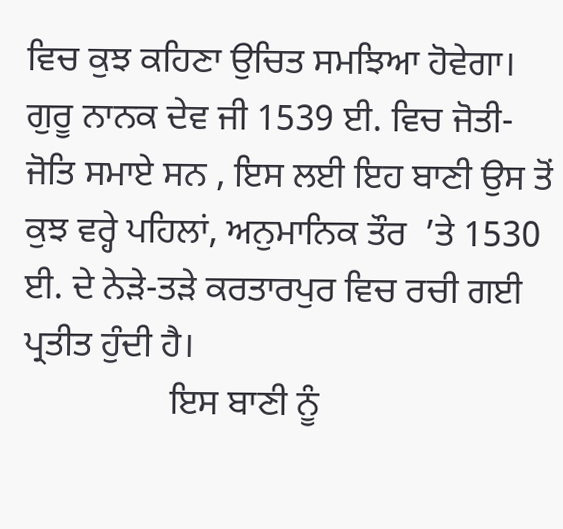ਵਿਚ ਕੁਝ ਕਹਿਣਾ ਉਚਿਤ ਸਮਝਿਆ ਹੋਵੇਗਾ। ਗੁਰੂ ਨਾਨਕ ਦੇਵ ਜੀ 1539 ਈ. ਵਿਚ ਜੋਤੀ-ਜੋਤਿ ਸਮਾਏ ਸਨ , ਇਸ ਲਈ ਇਹ ਬਾਣੀ ਉਸ ਤੋਂ ਕੁਝ ਵਰ੍ਹੇ ਪਹਿਲਾਂ, ਅਨੁਮਾਨਿਕ ਤੌਰ  ’ਤੇ 1530 ਈ. ਦੇ ਨੇੜੇ-ਤੜੇ ਕਰਤਾਰਪੁਰ ਵਿਚ ਰਚੀ ਗਈ ਪ੍ਰਤੀਤ ਹੁੰਦੀ ਹੈ।
                ਇਸ ਬਾਣੀ ਨੂੰ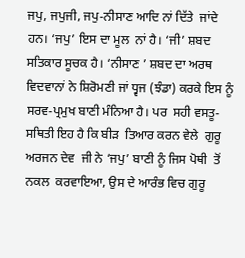ਜਪੁ, ਜਪੁਜੀ, ਜਪੁ-ਨੀਸਾਣ ਆਦਿ ਨਾਂ ਦਿੱਤੇ  ਜਾਂਦੇ ਹਨ। ‘ਜਪੁ’ ਇਸ ਦਾ ਮੂਲ  ਨਾਂ ਹੈ। ‘ਜੀ’ ਸ਼ਬਦ  ਸਤਿਕਾਰ ਸੂਚਕ ਹੈ। ‘ਨੀਸਾਣ ’ ਸ਼ਬਦ ਦਾ ਅਰਥ  ਵਿਦਵਾਨਾਂ ਨੇ ਸ਼ਿਰੋਮਣੀ ਜਾਂ ਧ੍ਵਜ (ਝੰਡਾ) ਕਰਕੇ ਇਸ ਨੂੰ ਸਰਵ-ਪ੍ਰਮੁਖ ਬਾਣੀ ਮੰਨਿਆ ਹੈ। ਪਰ  ਸਹੀ ਵਸਤੂ-ਸਥਿਤੀ ਇਹ ਹੈ ਕਿ ਬੀੜ  ਤਿਆਰ ਕਰਨ ਵੇਲੇ  ਗੁਰੂ ਅਰਜਨ ਦੇਵ  ਜੀ ਨੇ ‘ਜਪੁ’ ਬਾਣੀ ਨੂੰ ਜਿਸ ਪੋਥੀ  ਤੋਂ ਨਕਲ  ਕਰਵਾਇਆ, ਉਸ ਦੇ ਆਰੰਭ ਵਿਚ ਗੁਰੂ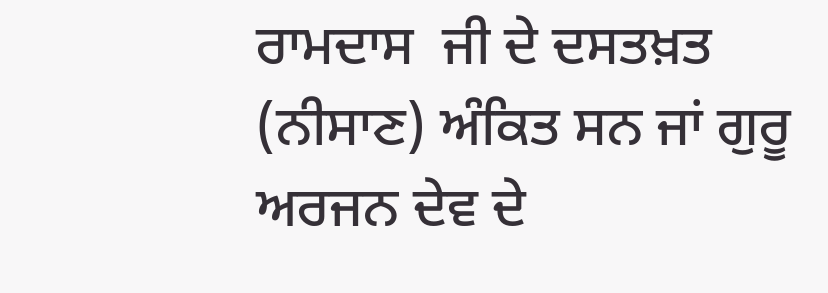ਰਾਮਦਾਸ  ਜੀ ਦੇ ਦਸਤਖ਼ਤ (ਨੀਸਾਣ) ਅੰਕਿਤ ਸਨ ਜਾਂ ਗੁਰੂ ਅਰਜਨ ਦੇਵ ਦੇ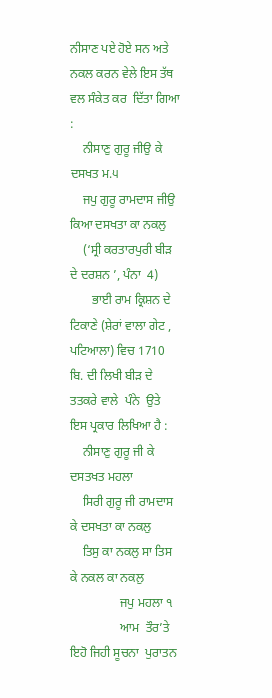ਨੀਸਾਣ ਪਏ ਹੋਏ ਸਨ ਅਤੇ ਨਕਲ ਕਰਨ ਵੇਲੇ ਇਸ ਤੱਥ ਵਲ ਸੰਕੇਤ ਕਰ  ਦਿੱਤਾ ਗਿਆ :
    ਨੀਸਾਣੁ ਗੁਰੂ ਜੀਉ ਕੇ ਦਸਖਤ ਮ.੫
    ਜਪੁ ਗੁਰੂ ਰਾਮਦਾਸ ਜੀਉ ਕਿਆ ਦਸਖਤਾ ਕਾ ਨਕਲੁ
    (‘ਸ੍ਰੀ ਕਰਤਾਰਪੁਰੀ ਬੀੜ ਦੇ ਦਰਸ਼ਨ ’, ਪੰਨਾ  4)
       ਭਾਈ ਰਾਮ ਕ੍ਰਿਸ਼ਨ ਦੇ ਟਿਕਾਣੇ (ਸ਼ੇਰਾਂ ਵਾਲਾ ਗੇਟ , ਪਟਿਆਲਾ) ਵਿਚ 1710 ਬਿ. ਦੀ ਲਿਖੀ ਬੀੜ ਦੇ ਤਤਕਰੇ ਵਾਲੇ  ਪੰਨੇ  ਉਤੇ ਇਸ ਪ੍ਰਕਾਰ ਲਿਖਿਆ ਹੈ :
    ਨੀਸਾਣੁ ਗੁਰੂ ਜੀ ਕੇ ਦਸਤਖਤ ਮਹਲਾ
    ਸਿਰੀ ਗੁਰੂ ਜੀ ਰਾਮਦਾਸ ਕੇ ਦਸਖਤਾ ਕਾ ਨਕਲੁ
    ਤਿਸੁ ਕਾ ਨਕਲੁ ਸਾ ਤਿਸ ਕੇ ਨਕਲ ਕਾ ਨਕਲੁ
                ਜਪੁ ਮਹਲਾ ੧
                ਆਮ  ਤੌਰ’ਤੇ ਇਹੋ ਜਿਹੀ ਸੂਚਨਾ  ਪੁਰਾਤਨ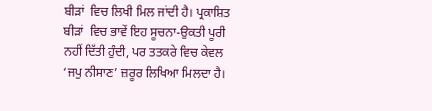ਬੀੜਾਂ  ਵਿਚ ਲਿਖੀ ਮਿਲ ਜਾਂਦੀ ਹੈ। ਪ੍ਰਕਾਸ਼ਿਤ ਬੀੜਾਂ  ਵਿਚ ਭਾਵੇਂ ਇਹ ਸੂਚਨਾ-ਉਕਤੀ ਪੂਰੀ  ਨਹੀਂ ਦਿੱਤੀ ਹੁੰਦੀ, ਪਰ ਤਤਕਰੇ ਵਿਚ ਕੇਵਲ  ‘ਜਪੁ ਨੀਸਾਣ’ ਜ਼ਰੂਰ ਲਿਖਿਆ ਮਿਲਦਾ ਹੈ।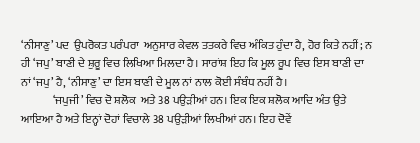‘ਨੀਸਾਣੁ’ ਪਦ  ਉਪਰੋਕਤ ਪਰੰਪਰਾ  ਅਨੁਸਾਰ ਕੇਵਲ ਤਤਕਰੇ ਵਿਚ ਅੰਕਿਤ ਹੁੰਦਾ ਹੈ, ਹੋਰ ਕਿਤੇ ਨਹੀਂ; ਨ ਹੀ ‘ਜਪੁ’ ਬਾਣੀ ਦੇ ਸ਼ੁਰੂ ਵਿਚ ਲਿਖਿਆ ਮਿਲਦਾ ਹੈ। ਸਾਰਾਂਸ਼ ਇਹ ਕਿ ਮੂਲ ਰੂਪ ਵਿਚ ਇਸ ਬਾਣੀ ਦਾ ਨਾਂ ‘ਜਪੁ’ ਹੈ, ‘ਨੀਸਾਣੁ’ ਦਾ ਇਸ ਬਾਣੀ ਦੇ ਮੂਲ ਨਾਂ ਨਾਲ ਕੋਈ ਸੰਬੰਧ ਨਹੀਂ ਹੈ।
              ‘ਜਪੁਜੀ’ ਵਿਚ ਦੋ ਸ਼ਲੋਕ  ਅਤੇ 38 ਪਉੜੀਆਂ ਹਨ। ਇਕ ਇਕ ਸ਼ਲੋਕ ਆਦਿ ਅੰਤ ਉਤੇ ਆਇਆ ਹੈ ਅਤੇ ਇਨ੍ਹਾਂ ਦੋਹਾਂ ਵਿਚਾਲੇ 38 ਪਉੜੀਆਂ ਲਿਖੀਆਂ ਹਨ। ਇਹ ਦੋਵੇਂ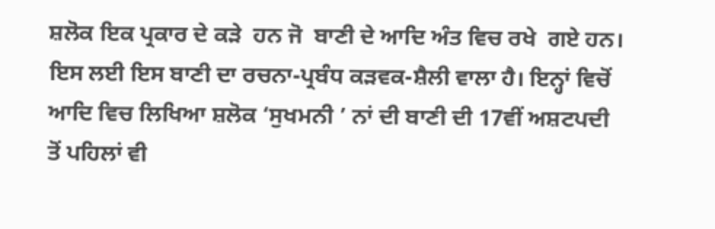ਸ਼ਲੋਕ ਇਕ ਪ੍ਰਕਾਰ ਦੇ ਕੜੇ  ਹਨ ਜੋ  ਬਾਣੀ ਦੇ ਆਦਿ ਅੰਤ ਵਿਚ ਰਖੇ  ਗਏ ਹਨ। ਇਸ ਲਈ ਇਸ ਬਾਣੀ ਦਾ ਰਚਨਾ-ਪ੍ਰਬੰਧ ਕੜਵਕ-ਸ਼ੈਲੀ ਵਾਲਾ ਹੈ। ਇਨ੍ਹਾਂ ਵਿਚੋਂ ਆਦਿ ਵਿਚ ਲਿਖਿਆ ਸ਼ਲੋਕ ‘ਸੁਖਮਨੀ ’ ਨਾਂ ਦੀ ਬਾਣੀ ਦੀ 17ਵੀਂ ਅਸ਼ਟਪਦੀ  ਤੋਂ ਪਹਿਲਾਂ ਵੀ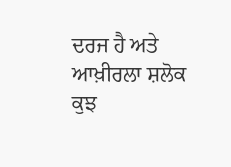ਦਰਜ ਹੈ ਅਤੇ ਆਖ਼ੀਰਲਾ ਸ਼ਲੋਕ ਕੁਝ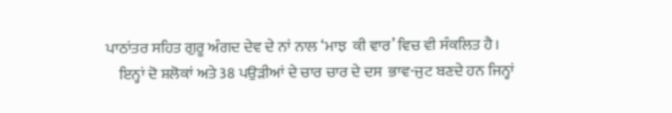ਪਾਠਾਂਤਰ ਸਹਿਤ ਗੁਰੂ ਅੰਗਦ ਦੇਵ ਦੇ ਨਾਂ ਨਾਲ ‘ਮਾਝ  ਕੀ ਵਾਰ’ ਵਿਚ ਵੀ ਸੰਕਲਿਤ ਹੈ।
    ਇਨ੍ਹਾਂ ਦੋ ਸ਼ਲੋਕਾਂ ਅਤੇ 38 ਪਉੜੀਆਂ ਦੇ ਚਾਰ ਚਾਰ ਦੇ ਦਸ  ਭਾਵ-ਜੁਟ ਬਣਦੇ ਹਨ ਜਿਨ੍ਹਾਂ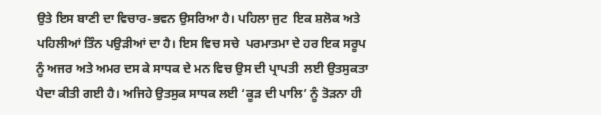ਉਤੇ ਇਸ ਬਾਣੀ ਦਾ ਵਿਚਾਰ-ਭਵਨ ਉਸਰਿਆ ਹੈ। ਪਹਿਲਾ ਜੁਟ  ਇਕ ਸ਼ਲੋਕ ਅਤੇ ਪਹਿਲੀਆਂ ਤਿੰਨ ਪਉੜੀਆਂ ਦਾ ਹੈ। ਇਸ ਵਿਚ ਸਚੇ  ਪਰਮਾਤਮਾ ਦੇ ਹਰ ਇਕ ਸਰੂਪ ਨੂੰ ਅਜਰ ਅਤੇ ਅਮਰ ਦਸ ਕੇ ਸਾਧਕ ਦੇ ਮਨ ਵਿਚ ਉਸ ਦੀ ਪ੍ਰਾਪਤੀ  ਲਈ ਉਤਸੁਕਤਾ ਪੈਦਾ ਕੀਤੀ ਗਈ ਹੈ। ਅਜਿਹੇ ਉਤਸੁਕ ਸਾਧਕ ਲਈ ‘ਕੂੜ ਦੀ ਪਾਲਿ’ ਨੂੰ ਤੋੜਨਾ ਹੀ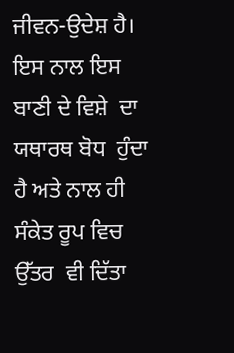ਜੀਵਨ-ਉਦੇਸ਼ ਹੈ। ਇਸ ਨਾਲ ਇਸ ਬਾਣੀ ਦੇ ਵਿਸ਼ੇ  ਦਾ ਯਥਾਰਥ ਬੋਧ  ਹੁੰਦਾ ਹੈ ਅਤੇ ਨਾਲ ਹੀ ਸੰਕੇਤ ਰੂਪ ਵਿਚ ਉੱਤਰ  ਵੀ ਦਿੱਤਾ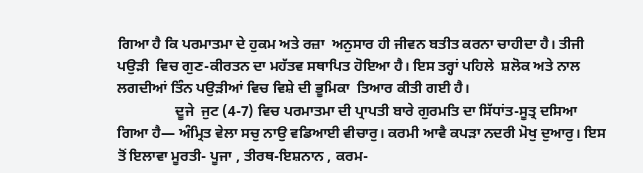ਗਿਆ ਹੈ ਕਿ ਪਰਮਾਤਮਾ ਦੇ ਹੁਕਮ ਅਤੇ ਰਜ਼ਾ  ਅਨੁਸਾਰ ਹੀ ਜੀਵਨ ਬਤੀਤ ਕਰਨਾ ਚਾਹੀਦਾ ਹੈ। ਤੀਜੀ ਪਉੜੀ  ਵਿਚ ਗੁਣ-ਕੀਰਤਨ ਦਾ ਮਹੱਤਵ ਸਥਾਪਿਤ ਹੋਇਆ ਹੈ। ਇਸ ਤਰ੍ਹਾਂ ਪਹਿਲੇ  ਸ਼ਲੋਕ ਅਤੇ ਨਾਲ ਲਗਦੀਆਂ ਤਿੰਨ ਪਉੜੀਆਂ ਵਿਚ ਵਿਸ਼ੇ ਦੀ ਭੂਮਿਕਾ  ਤਿਆਰ ਕੀਤੀ ਗਈ ਹੈ।
                ਦੂਜੇ  ਜੁਟ (4-7) ਵਿਚ ਪਰਮਾਤਮਾ ਦੀ ਪ੍ਰਾਪਤੀ ਬਾਰੇ ਗੁਰਮਤਿ ਦਾ ਸਿੱਧਾਂਤ-ਸੂਤ੍ਰ ਦਸਿਆ ਗਿਆ ਹੈ— ਅੰਮ੍ਰਿਤ ਵੇਲਾ ਸਚੁ ਨਾਉ ਵਡਿਆਈ ਵੀਚਾਰੁ। ਕਰਮੀ ਆਵੈ ਕਪੜਾ ਨਦਰੀ ਮੋਖੁ ਦੁਆਰੁ। ਇਸ ਤੋਂ ਇਲਾਵਾ ਮੂਰਤੀ- ਪੂਜਾ , ਤੀਰਥ-ਇਸ਼ਨਾਨ , ਕਰਮ-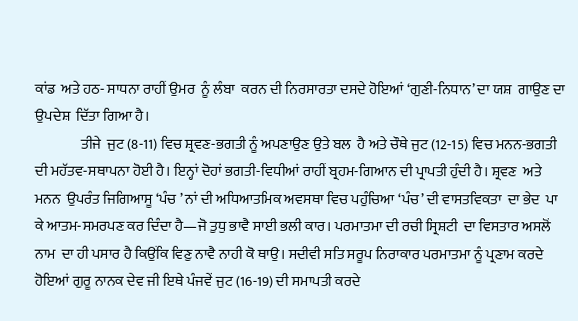ਕਾਂਡ  ਅਤੇ ਹਠ- ਸਾਧਨਾ ਰਾਹੀਂ ਉਮਰ  ਨੂੰ ਲੰਬਾ  ਕਰਨ ਦੀ ਨਿਰਸਾਰਤਾ ਦਸਦੇ ਹੋਇਆਂ ‘ਗੁਣੀ-ਨਿਧਾਨ’ ਦਾ ਯਸ਼  ਗਾਉਣ ਦਾ ਉਪਦੇਸ਼  ਦਿੱਤਾ ਗਿਆ ਹੈ।
                ਤੀਜੇ  ਜੁਟ (8-11) ਵਿਚ ਸ਼੍ਰਵਣ-ਭਗਤੀ ਨੂੰ ਅਪਣਾਉਣ ਉਤੇ ਬਲ  ਹੈ ਅਤੇ ਚੌਥੇ ਜੁਟ (12-15) ਵਿਚ ਮਨਨ-ਭਗਤੀ ਦੀ ਮਹੱਤਵ-ਸਥਾਪਨਾ ਹੋਈ ਹੈ। ਇਨ੍ਹਾਂ ਦੋਹਾਂ ਭਗਤੀ-ਵਿਧੀਆਂ ਰਾਹੀਂ ਬ੍ਰਹਮ-ਗਿਆਨ ਦੀ ਪ੍ਰਾਪਤੀ ਹੁੰਦੀ ਹੈ। ਸ਼੍ਰਵਣ  ਅਤੇ ਮਨਨ  ਉਪਰੰਤ ਜਿਗਿਆਸੂ ‘ਪੰਚ ’ ਨਾਂ ਦੀ ਅਧਿਆਤਮਿਕ ਅਵਸਥਾ ਵਿਚ ਪਹੁੰਚਿਆ ‘ਪੰਚ’ ਦੀ ਵਾਸਤਵਿਕਤਾ  ਦਾ ਭੇਦ  ਪਾ ਕੇ ਆਤਮ-ਸਮਰਪਣ ਕਰ ਦਿੰਦਾ ਹੈ—ਜੋ ਤੁਧੁ ਭਾਵੈ ਸਾਈ ਭਲੀ ਕਾਰ। ਪਰਮਾਤਮਾ ਦੀ ਰਚੀ ਸ੍ਰਿਸ਼ਟੀ  ਦਾ ਵਿਸਤਾਰ ਅਸਲੋਂ  ਨਾਮ  ਦਾ ਹੀ ਪਸਾਰ ਹੈ ਕਿਉਂਕਿ ਵਿਣੁ ਨਾਵੈ ਨਾਹੀ ਕੋ ਥਾਉ। ਸਦੀਵੀ ਸਤਿ ਸਰੂਪ ਨਿਰਾਕਾਰ ਪਰਮਾਤਮਾ ਨੂੰ ਪ੍ਰਣਾਮ ਕਰਦੇ  ਹੋਇਆਂ ਗੁਰੂ ਨਾਨਕ ਦੇਵ ਜੀ ਇਥੇ ਪੰਜਵੇਂ ਜੁਟ (16-19) ਦੀ ਸਮਾਪਤੀ ਕਰਦੇ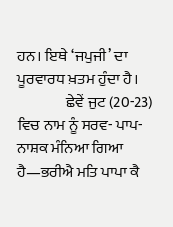ਹਨ। ਇਥੇ ‘ਜਪੁਜੀ’ ਦਾ ਪੂਰਵਾਰਧ ਖ਼ਤਮ ਹੁੰਦਾ ਹੈ।
                ਛੇਵੇਂ ਜੁਟ (20-23) ਵਿਚ ਨਾਮ ਨੂੰ ਸਰਵ- ਪਾਪ-ਨਾਸ਼ਕ ਮੰਨਿਆ ਗਿਆ ਹੈ—ਭਰੀਐ ਮਤਿ ਪਾਪਾ ਕੈ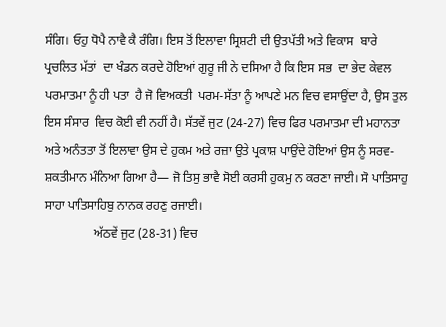ਸੰਗਿ। ਓਹੁ ਧੋਪੈ ਨਾਵੈ ਕੈ ਰੰਗਿ। ਇਸ ਤੋਂ ਇਲਾਵਾ ਸ੍ਰਿਸ਼ਟੀ ਦੀ ਉਤਪੱਤੀ ਅਤੇ ਵਿਕਾਸ  ਬਾਰੇ ਪ੍ਰਚਲਿਤ ਮੱਤਾਂ  ਦਾ ਖੰਡਨ ਕਰਦੇ ਹੋਇਆਂ ਗੁਰੂ ਜੀ ਨੇ ਦਸਿਆ ਹੈ ਕਿ ਇਸ ਸਭ  ਦਾ ਭੇਦ ਕੇਵਲ ਪਰਮਾਤਮਾ ਨੂੰ ਹੀ ਪਤਾ  ਹੈ ਜੋ ਵਿਅਕਤੀ  ਪਰਮ-ਸੱਤਾ ਨੂੰ ਆਪਣੇ ਮਨ ਵਿਚ ਵਸਾਉਂਦਾ ਹੈ, ਉਸ ਤੁਲ  ਇਸ ਸੰਸਾਰ  ਵਿਚ ਕੋਈ ਵੀ ਨਹੀਂ ਹੈ। ਸੱਤਵੇਂ ਜੁਟ (24-27) ਵਿਚ ਫਿਰ ਪਰਮਾਤਮਾ ਦੀ ਮਹਾਨਤਾ ਅਤੇ ਅਨੰਤਤਾ ਤੋਂ ਇਲਾਵਾ ਉਸ ਦੇ ਹੁਕਮ ਅਤੇ ਰਜ਼ਾ ਉਤੇ ਪ੍ਰਕਾਸ਼ ਪਾਉਂਦੇ ਹੋਇਆਂ ਉਸ ਨੂੰ ਸਰਵ-ਸ਼ਕਤੀਮਾਨ ਮੰਨਿਆ ਗਿਆ ਹੈ— ਜੋ ਤਿਸੁ ਭਾਵੈ ਸੋਈ ਕਰਸੀ ਹੁਕਮੁ ਨ ਕਰਣਾ ਜਾਈ। ਸੋ ਪਾਤਿਸਾਹੁ ਸਾਹਾ ਪਾਤਿਸਾਹਿਬੁ ਨਾਨਕ ਰਹਣੁ ਰਜਾਈ।
                ਅੱਠਵੇਂ ਜੁਟ (28-31) ਵਿਚ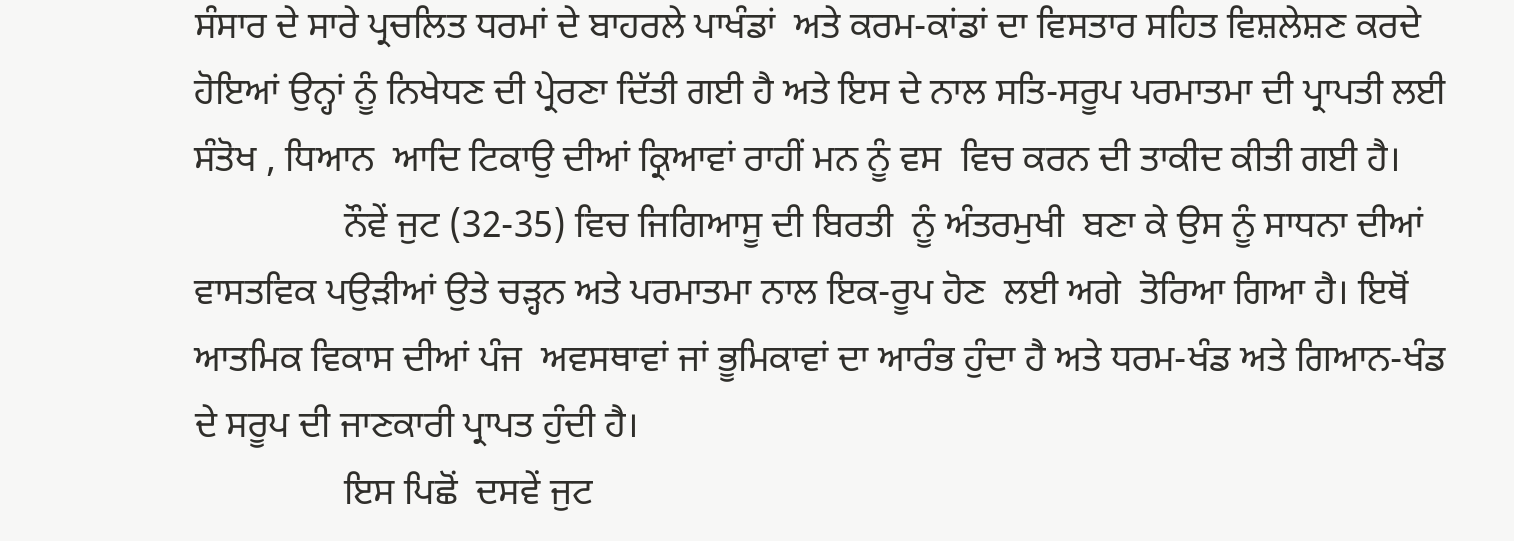ਸੰਸਾਰ ਦੇ ਸਾਰੇ ਪ੍ਰਚਲਿਤ ਧਰਮਾਂ ਦੇ ਬਾਹਰਲੇ ਪਾਖੰਡਾਂ  ਅਤੇ ਕਰਮ-ਕਾਂਡਾਂ ਦਾ ਵਿਸਤਾਰ ਸਹਿਤ ਵਿਸ਼ਲੇਸ਼ਣ ਕਰਦੇ ਹੋਇਆਂ ਉਨ੍ਹਾਂ ਨੂੰ ਨਿਖੇਧਣ ਦੀ ਪ੍ਰੇਰਣਾ ਦਿੱਤੀ ਗਈ ਹੈ ਅਤੇ ਇਸ ਦੇ ਨਾਲ ਸਤਿ-ਸਰੂਪ ਪਰਮਾਤਮਾ ਦੀ ਪ੍ਰਾਪਤੀ ਲਈ ਸੰਤੋਖ , ਧਿਆਨ  ਆਦਿ ਟਿਕਾਉ ਦੀਆਂ ਕ੍ਰਿਆਵਾਂ ਰਾਹੀਂ ਮਨ ਨੂੰ ਵਸ  ਵਿਚ ਕਰਨ ਦੀ ਤਾਕੀਦ ਕੀਤੀ ਗਈ ਹੈ।
                ਨੌਵੇਂ ਜੁਟ (32-35) ਵਿਚ ਜਿਗਿਆਸੂ ਦੀ ਬਿਰਤੀ  ਨੂੰ ਅੰਤਰਮੁਖੀ  ਬਣਾ ਕੇ ਉਸ ਨੂੰ ਸਾਧਨਾ ਦੀਆਂ ਵਾਸਤਵਿਕ ਪਉੜੀਆਂ ਉਤੇ ਚੜ੍ਹਨ ਅਤੇ ਪਰਮਾਤਮਾ ਨਾਲ ਇਕ-ਰੂਪ ਹੋਣ  ਲਈ ਅਗੇ  ਤੋਰਿਆ ਗਿਆ ਹੈ। ਇਥੋਂ ਆਤਮਿਕ ਵਿਕਾਸ ਦੀਆਂ ਪੰਜ  ਅਵਸਥਾਵਾਂ ਜਾਂ ਭੂਮਿਕਾਵਾਂ ਦਾ ਆਰੰਭ ਹੁੰਦਾ ਹੈ ਅਤੇ ਧਰਮ-ਖੰਡ ਅਤੇ ਗਿਆਨ-ਖੰਡ  ਦੇ ਸਰੂਪ ਦੀ ਜਾਣਕਾਰੀ ਪ੍ਰਾਪਤ ਹੁੰਦੀ ਹੈ।
                ਇਸ ਪਿਛੋਂ  ਦਸਵੇਂ ਜੁਟ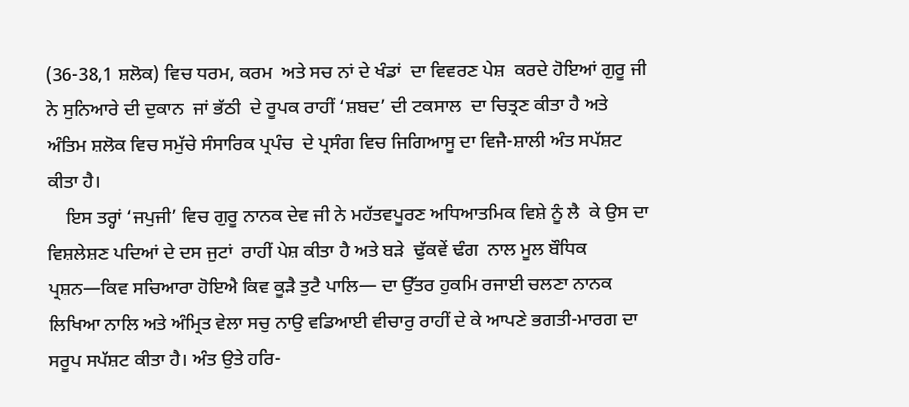(36-38,1 ਸ਼ਲੋਕ) ਵਿਚ ਧਰਮ, ਕਰਮ  ਅਤੇ ਸਚ ਨਾਂ ਦੇ ਖੰਡਾਂ  ਦਾ ਵਿਵਰਣ ਪੇਸ਼  ਕਰਦੇ ਹੋਇਆਂ ਗੁਰੂ ਜੀ ਨੇ ਸੁਨਿਆਰੇ ਦੀ ਦੁਕਾਨ  ਜਾਂ ਭੱਠੀ  ਦੇ ਰੂਪਕ ਰਾਹੀਂ ‘ਸ਼ਬਦ’ ਦੀ ਟਕਸਾਲ  ਦਾ ਚਿਤ੍ਰਣ ਕੀਤਾ ਹੈ ਅਤੇ ਅੰਤਿਮ ਸ਼ਲੋਕ ਵਿਚ ਸਮੁੱਚੇ ਸੰਸਾਰਿਕ ਪ੍ਰਪੰਚ  ਦੇ ਪ੍ਰਸੰਗ ਵਿਚ ਜਿਗਿਆਸੂ ਦਾ ਵਿਜੈ-ਸ਼ਾਲੀ ਅੰਤ ਸਪੱਸ਼ਟ ਕੀਤਾ ਹੈ।
    ਇਸ ਤਰ੍ਹਾਂ ‘ਜਪੁਜੀ’ ਵਿਚ ਗੁਰੂ ਨਾਨਕ ਦੇਵ ਜੀ ਨੇ ਮਹੱਤਵਪੂਰਣ ਅਧਿਆਤਮਿਕ ਵਿਸ਼ੇ ਨੂੰ ਲੈ  ਕੇ ਉਸ ਦਾ ਵਿਸ਼ਲੇਸ਼ਣ ਪਦਿਆਂ ਦੇ ਦਸ ਜੁਟਾਂ  ਰਾਹੀਂ ਪੇਸ਼ ਕੀਤਾ ਹੈ ਅਤੇ ਬੜੇ  ਢੁੱਕਵੇਂ ਢੰਗ  ਨਾਲ ਮੂਲ ਬੌਧਿਕ ਪ੍ਰਸ਼ਨ—ਕਿਵ ਸਚਿਆਰਾ ਹੋਇਐ ਕਿਵ ਕੂੜੈ ਤੁਟੈ ਪਾਲਿ— ਦਾ ਉੱਤਰ ਹੁਕਮਿ ਰਜਾਈ ਚਲਣਾ ਨਾਨਕ ਲਿਖਿਆ ਨਾਲਿ ਅਤੇ ਅੰਮ੍ਰਿਤ ਵੇਲਾ ਸਚੁ ਨਾਉ ਵਡਿਆਈ ਵੀਚਾਰੁ ਰਾਹੀਂ ਦੇ ਕੇ ਆਪਣੇ ਭਗਤੀ-ਮਾਰਗ ਦਾ ਸਰੂਪ ਸਪੱਸ਼ਟ ਕੀਤਾ ਹੈ। ਅੰਤ ਉਤੇ ਹਰਿ-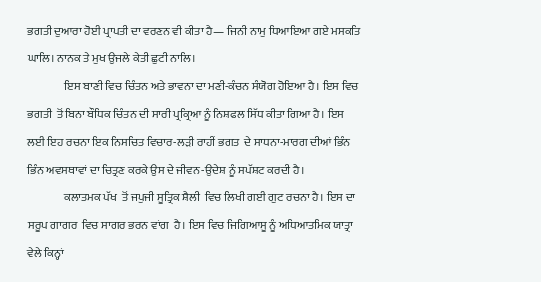ਭਗਤੀ ਦੁਆਰਾ ਹੋਈ ਪ੍ਰਾਪਤੀ ਦਾ ਵਰਣਨ ਵੀ ਕੀਤਾ ਹੈ— ਜਿਨੀ ਨਾਮੁ ਧਿਆਇਆ ਗਏ ਮਸਕਤਿ ਘਾਲਿ। ਨਾਨਕ ਤੇ ਮੁਖ ਉਜਲੇ ਕੇਤੀ ਛੁਟੀ ਨਾਲਿ।
                ਇਸ ਬਾਣੀ ਵਿਚ ਚਿੰਤਨ ਅਤੇ ਭਾਵਨਾ ਦਾ ਮਣੀ-ਕੰਚਨ ਸੰਯੋਗ ਹੋਇਆ ਹੈ। ਇਸ ਵਿਚ ਭਗਤੀ  ਤੋਂ ਬਿਨਾ ਬੌਧਿਕ ਚਿੰਤਨ ਦੀ ਸਾਰੀ ਪ੍ਰਕ੍ਰਿਆ ਨੂੰ ਨਿਸ਼ਫਲ ਸਿੱਧ ਕੀਤਾ ਗਿਆ ਹੈ। ਇਸ ਲਈ ਇਹ ਰਚਨਾ ਇਕ ਨਿਸਚਿਤ ਵਿਚਾਰ-ਲੜੀ ਰਾਹੀਂ ਭਗਤ  ਦੇ ਸਾਧਨਾ-ਮਾਰਗ ਦੀਆਂ ਭਿੰਨ ਭਿੰਨ ਅਵਸਥਾਵਾਂ ਦਾ ਚਿਤ੍ਰਣ ਕਰਕੇ ਉਸ ਦੇ ਜੀਵਨ-ਉਦੇਸ਼ ਨੂੰ ਸਪੱਸ਼ਟ ਕਰਦੀ ਹੈ।
                ਕਲਾਤਮਕ ਪੱਖ  ਤੋਂ ਜਪੁਜੀ ਸੂਤ੍ਰਿਕ ਸ਼ੈਲੀ  ਵਿਚ ਲਿਖੀ ਗਈ ਗੁਟ ਰਚਨਾ ਹੈ। ਇਸ ਦਾ ਸਰੂਪ ਗਾਗਰ  ਵਿਚ ਸਾਗਰ ਭਰਨ ਵਾਂਗ  ਹੈ। ਇਸ ਵਿਚ ਜਿਗਿਆਸੂ ਨੂੰ ਅਧਿਆਤਮਿਕ ਯਾਤ੍ਰਾ  ਵੇਲੇ ਕਿਨ੍ਹਾਂ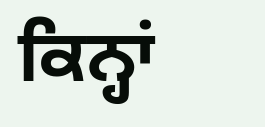ਕਿਨ੍ਹਾਂ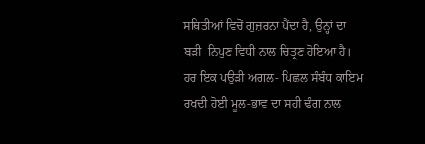ਸਥਿਤੀਆਂ ਵਿਚੋਂ ਗੁਜ਼ਰਨਾ ਪੈਂਦਾ ਹੈ, ਉਨ੍ਹਾਂ ਦਾ ਬੜੀ  ਨਿਪੁਣ ਵਿਧੀ ਨਾਲ ਚਿਤ੍ਰਣ ਹੋਇਆ ਹੈ। ਹਰ ਇਕ ਪਉੜੀ ਅਗਲ- ਪਿਛਲ ਸੰਬੰਧ ਕਾਇਮ ਰਖਦੀ ਹੋਈ ਮੂਲ-ਭਾਵ ਦਾ ਸਹੀ ਢੰਗ ਨਾਲ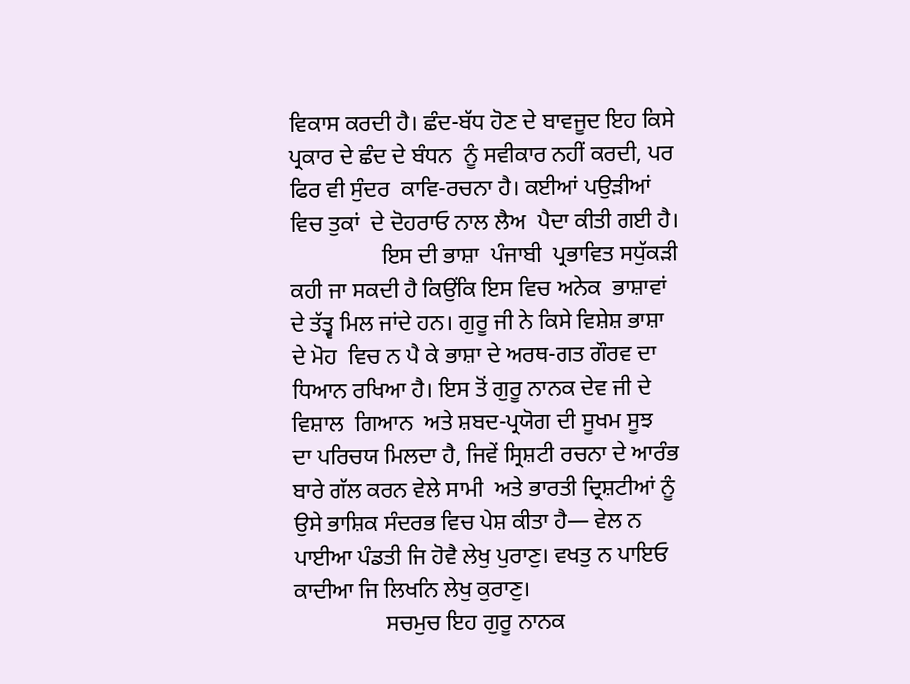ਵਿਕਾਸ ਕਰਦੀ ਹੈ। ਛੰਦ-ਬੱਧ ਹੋਣ ਦੇ ਬਾਵਜੂਦ ਇਹ ਕਿਸੇ ਪ੍ਰਕਾਰ ਦੇ ਛੰਦ ਦੇ ਬੰਧਨ  ਨੂੰ ਸਵੀਕਾਰ ਨਹੀਂ ਕਰਦੀ, ਪਰ ਫਿਰ ਵੀ ਸੁੰਦਰ  ਕਾਵਿ-ਰਚਨਾ ਹੈ। ਕਈਆਂ ਪਉੜੀਆਂ ਵਿਚ ਤੁਕਾਂ  ਦੇ ਦੋਹਰਾਓ ਨਾਲ ਲੈਅ  ਪੈਦਾ ਕੀਤੀ ਗਈ ਹੈ।
                ਇਸ ਦੀ ਭਾਸ਼ਾ  ਪੰਜਾਬੀ  ਪ੍ਰਭਾਵਿਤ ਸਧੁੱਕੜੀ ਕਹੀ ਜਾ ਸਕਦੀ ਹੈ ਕਿਉਂਕਿ ਇਸ ਵਿਚ ਅਨੇਕ  ਭਾਸ਼ਾਵਾਂ ਦੇ ਤੱਤ੍ਵ ਮਿਲ ਜਾਂਦੇ ਹਨ। ਗੁਰੂ ਜੀ ਨੇ ਕਿਸੇ ਵਿਸ਼ੇਸ਼ ਭਾਸ਼ਾ ਦੇ ਮੋਹ  ਵਿਚ ਨ ਪੈ ਕੇ ਭਾਸ਼ਾ ਦੇ ਅਰਥ-ਗਤ ਗੌਰਵ ਦਾ ਧਿਆਨ ਰਖਿਆ ਹੈ। ਇਸ ਤੋਂ ਗੁਰੂ ਨਾਨਕ ਦੇਵ ਜੀ ਦੇ ਵਿਸ਼ਾਲ  ਗਿਆਨ  ਅਤੇ ਸ਼ਬਦ-ਪ੍ਰਯੋਗ ਦੀ ਸੂਖਮ ਸੂਝ  ਦਾ ਪਰਿਚਯ ਮਿਲਦਾ ਹੈ, ਜਿਵੇਂ ਸ੍ਰਿਸ਼ਟੀ ਰਚਨਾ ਦੇ ਆਰੰਭ ਬਾਰੇ ਗੱਲ ਕਰਨ ਵੇਲੇ ਸਾਮੀ  ਅਤੇ ਭਾਰਤੀ ਦ੍ਰਿਸ਼ਟੀਆਂ ਨੂੰ ਉਸੇ ਭਾਸ਼ਿਕ ਸੰਦਰਭ ਵਿਚ ਪੇਸ਼ ਕੀਤਾ ਹੈ— ਵੇਲ ਨ ਪਾਈਆ ਪੰਡਤੀ ਜਿ ਹੋਵੈ ਲੇਖੁ ਪੁਰਾਣੁ। ਵਖਤੁ ਨ ਪਾਇਓ ਕਾਦੀਆ ਜਿ ਲਿਖਨਿ ਲੇਖੁ ਕੁਰਾਣੁ।
                ਸਚਮੁਚ ਇਹ ਗੁਰੂ ਨਾਨਕ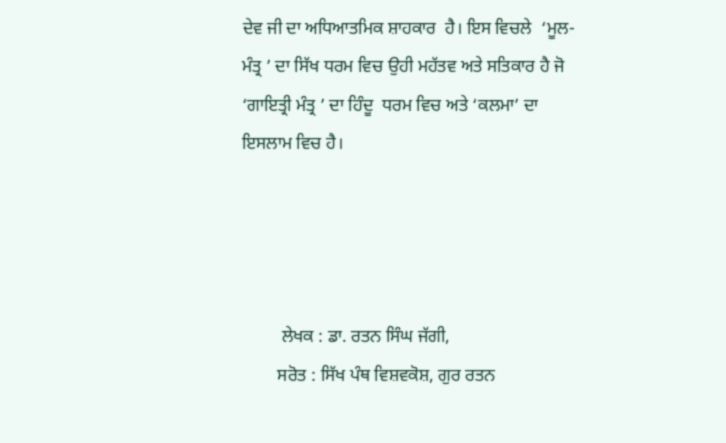ਦੇਵ ਜੀ ਦਾ ਅਧਿਆਤਮਿਕ ਸ਼ਾਹਕਾਰ  ਹੈ। ਇਸ ਵਿਚਲੇ  ‘ਮੂਲ-ਮੰਤ੍ਰ ’ ਦਾ ਸਿੱਖ ਧਰਮ ਵਿਚ ਉਹੀ ਮਹੱਤਵ ਅਤੇ ਸਤਿਕਾਰ ਹੈ ਜੋ ‘ਗਾਇਤ੍ਰੀ ਮੰਤ੍ਰ ’ ਦਾ ਹਿੰਦੂ  ਧਰਮ ਵਿਚ ਅਤੇ ‘ਕਲਮਾ’ ਦਾ ਇਸਲਾਮ ਵਿਚ ਹੈ।




         ਲੇਖਕ : ਡਾ. ਰਤਨ ਸਿੰਘ ਜੱਗੀ,
        ਸਰੋਤ : ਸਿੱਖ ਪੰਥ ਵਿਸ਼ਵਕੋਸ਼, ਗੁਰ ਰਤਨ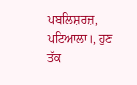ਪਬਲਿਸ਼ਰਜ਼, ਪਟਿਆਲਾ।, ਹੁਣ ਤੱਕ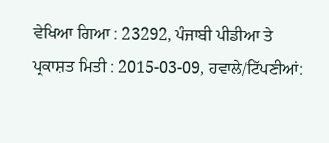ਵੇਖਿਆ ਗਿਆ : 23292, ਪੰਜਾਬੀ ਪੀਡੀਆ ਤੇ ਪ੍ਰਕਾਸ਼ਤ ਮਿਤੀ : 2015-03-09, ਹਵਾਲੇ/ਟਿੱਪਣੀਆਂ: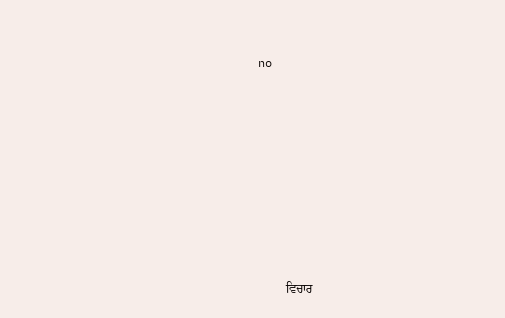no












         ਵਿਚਾਰ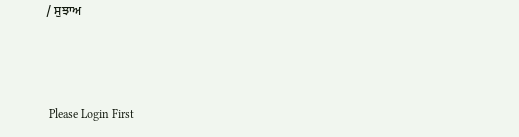/ ਸੁਝਾਅ



 Please Login First